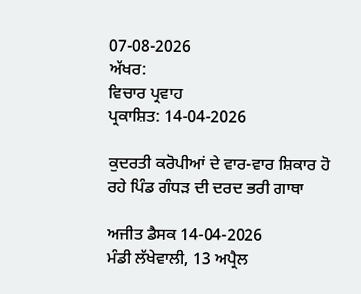07-08-2026
ਅੱਖਰ:
ਵਿਚਾਰ ਪ੍ਰਵਾਹ
ਪ੍ਰਕਾਸ਼ਿਤ: 14-04-2026

ਕੁਦਰਤੀ ਕਰੋਪੀਆਂ ਦੇ ਵਾਰ-ਵਾਰ ਸ਼ਿਕਾਰ ਹੋ ਰਹੇ ਪਿੰਡ ਗੰਧੜ ਦੀ ਦਰਦ ਭਰੀ ਗਾਥਾ

ਅਜੀਤ ਡੈਸਕ 14-04-2026
ਮੰਡੀ ਲੱਖੇਵਾਲੀ, 13 ਅਪ੍ਰੈਲ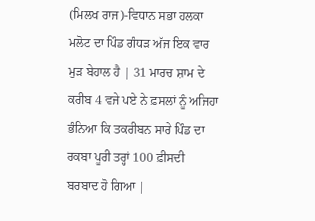(ਮਿਲਖ ਰਾਜ)-ਵਿਧਾਨ ਸਭਾ ਹਲਕਾ ਮਲੋਟ ਦਾ ਪਿੰਡ ਗੰਧੜ ਅੱਜ ਇਕ ਵਾਰ ਮੁੜ ਬੇਹਾਲ ਹੈ | 31 ਮਾਰਚ ਸ਼ਾਮ ਦੇ ਕਰੀਬ 4 ਵਜੇ ਪਏ ਨੇ ਫ਼ਸਲਾਂ ਨੂੰ ਅਜਿਹਾ ਭੰਨਿਆ ਕਿ ਤਕਰੀਬਨ ਸਾਰੇ ਪਿੰਡ ਦਾ ਰਕਬਾ ਪੂਰੀ ਤਰ੍ਹਾਂ 100 ਫ਼ੀਸਦੀ ਬਰਬਾਦ ਹੋ ਗਿਆ |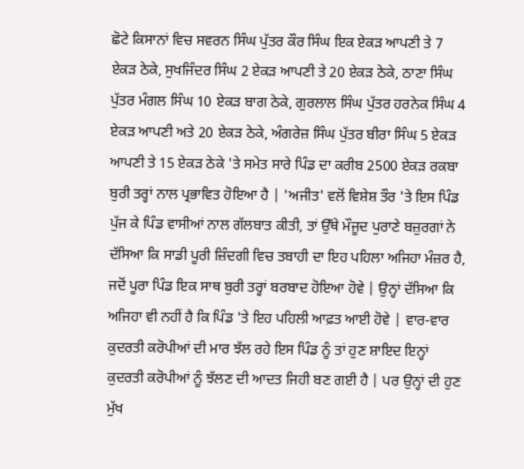ਛੋਟੇ ਕਿਸਾਨਾਂ ਵਿਚ ਸਵਰਨ ਸਿੰਘ ਪੁੱਤਰ ਕੌਰ ਸਿੰਘ ਇਕ ਏਕੜ ਆਪਣੀ ਤੇ 7 ਏਕੜ ਠੇਕੇ, ਸੁਖਜਿੰਦਰ ਸਿੰਘ 2 ਏਕੜ ਆਪਣੀ ਤੇ 20 ਏਕੜ ਠੇਕੇ, ਠਾਣਾ ਸਿੰਘ ਪੁੱਤਰ ਮੰਗਲ ਸਿੰਘ 10 ਏਕੜ ਬਾਗ ਠੇਕੇ, ਗੁਰਲਾਲ ਸਿੰਘ ਪੁੱਤਰ ਹਰਨੇਕ ਸਿੰਘ 4 ਏਕੜ ਆਪਣੀ ਅਤੇ 20 ਏਕੜ ਠੇਕੇ, ਅੰਗਰੇਜ਼ ਸਿੰਘ ਪੁੱਤਰ ਬੀਰਾ ਸਿੰਘ 5 ਏਕੜ ਆਪਣੀ ਤੇ 15 ਏਕੜ ਠੇਕੇ 'ਤੇ ਸਮੇਤ ਸਾਰੇ ਪਿੰਡ ਦਾ ਕਰੀਬ 2500 ਏਕੜ ਰਕਬਾ ਬੁਰੀ ਤਰ੍ਹਾਂ ਨਾਲ ਪ੍ਰਭਾਵਿਤ ਹੋਇਆ ਹੈ | 'ਅਜੀਤ' ਵਲੋਂ ਵਿਸ਼ੇਸ਼ ਤੌਰ 'ਤੇ ਇਸ ਪਿੰਡ ਪੁੱਜ ਕੇ ਪਿੰਡ ਵਾਸੀਆਂ ਨਾਲ ਗੱਲਬਾਤ ਕੀਤੀ, ਤਾਂ ਉੱਥੇ ਮੌਜੂਦ ਪੁਰਾਣੇ ਬਜ਼ੁਰਗਾਂ ਨੇ ਦੱਸਿਆ ਕਿ ਸਾਡੀ ਪੂਰੀ ਜ਼ਿੰਦਗੀ ਵਿਚ ਤਬਾਹੀ ਦਾ ਇਹ ਪਹਿਲਾ ਅਜਿਹਾ ਮੰਜ਼ਰ ਹੈ, ਜਦੋਂ ਪੂਰਾ ਪਿੰਡ ਇਕ ਸਾਥ ਬੁਰੀ ਤਰ੍ਹਾਂ ਬਰਬਾਦ ਹੋਇਆ ਹੋਵੇ | ਉਨ੍ਹਾਂ ਦੱਸਿਆ ਕਿ ਅਜਿਹਾ ਵੀ ਨਹੀਂ ਹੈ ਕਿ ਪਿੰਡ 'ਤੇ ਇਹ ਪਹਿਲੀ ਆਫ਼ਤ ਆਈ ਹੋਵੇ | ਵਾਰ-ਵਾਰ ਕੁਦਰਤੀ ਕਰੋਪੀਆਂ ਦੀ ਮਾਰ ਝੱਲ ਰਹੇ ਇਸ ਪਿੰਡ ਨੂੰ ਤਾਂ ਹੁਣ ਸ਼ਾਇਦ ਇਨ੍ਹਾਂ ਕੁਦਰਤੀ ਕਰੋਪੀਆਂ ਨੂੰ ਝੱਲਣ ਦੀ ਆਦਤ ਜਿਹੀ ਬਣ ਗਈ ਹੈ | ਪਰ ਉਨ੍ਹਾਂ ਦੀ ਹੁਣ ਮੁੱਖ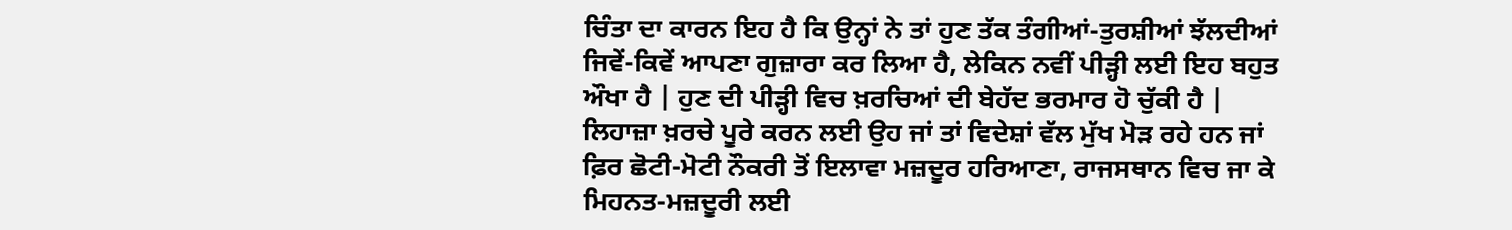ਚਿੰਤਾ ਦਾ ਕਾਰਨ ਇਹ ਹੈ ਕਿ ਉਨ੍ਹਾਂ ਨੇ ਤਾਂ ਹੁਣ ਤੱਕ ਤੰਗੀਆਂ-ਤੁਰਸ਼ੀਆਂ ਝੱਲਦੀਆਂ ਜਿਵੇਂ-ਕਿਵੇਂ ਆਪਣਾ ਗੁਜ਼ਾਰਾ ਕਰ ਲਿਆ ਹੈ, ਲੇਕਿਨ ਨਵੀਂ ਪੀੜ੍ਹੀ ਲਈ ਇਹ ਬਹੁਤ ਔਖਾ ਹੈ | ਹੁਣ ਦੀ ਪੀੜ੍ਹੀ ਵਿਚ ਖ਼ਰਚਿਆਂ ਦੀ ਬੇਹੱਦ ਭਰਮਾਰ ਹੋ ਚੁੱਕੀ ਹੈ | ਲਿਹਾਜ਼ਾ ਖ਼ਰਚੇ ਪੂਰੇ ਕਰਨ ਲਈ ਉਹ ਜਾਂ ਤਾਂ ਵਿਦੇਸ਼ਾਂ ਵੱਲ ਮੁੱਖ ਮੋੜ ਰਹੇ ਹਨ ਜਾਂ ਫ਼ਿਰ ਛੋਟੀ-ਮੋਟੀ ਨੌਕਰੀ ਤੋਂ ਇਲਾਵਾ ਮਜ਼ਦੂਰ ਹਰਿਆਣਾ, ਰਾਜਸਥਾਨ ਵਿਚ ਜਾ ਕੇ ਮਿਹਨਤ-ਮਜ਼ਦੂਰੀ ਲਈ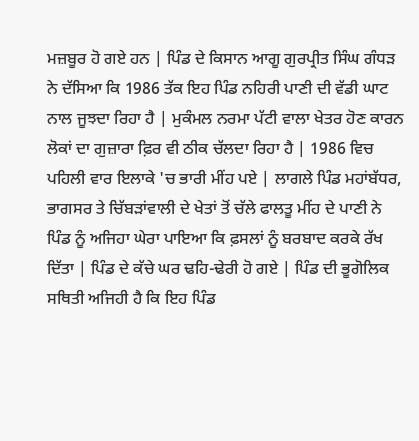ਮਜ਼ਬੂਰ ਹੋ ਗਏ ਹਨ | ਪਿੰਡ ਦੇ ਕਿਸਾਨ ਆਗੂ ਗੁਰਪ੍ਰੀਤ ਸਿੰਘ ਗੰਧੜ ਨੇ ਦੱਸਿਆ ਕਿ 1986 ਤੱਕ ਇਹ ਪਿੰਡ ਨਹਿਰੀ ਪਾਣੀ ਦੀ ਵੱਡੀ ਘਾਟ ਨਾਲ ਜੂਝਦਾ ਰਿਹਾ ਹੈ | ਮੁਕੰਮਲ ਨਰਮਾ ਪੱਟੀ ਵਾਲਾ ਖੇਤਰ ਹੋਣ ਕਾਰਨ ਲੋਕਾਂ ਦਾ ਗੁਜ਼ਾਰਾ ਫ਼ਿਰ ਵੀ ਠੀਕ ਚੱਲਦਾ ਰਿਹਾ ਹੈ | 1986 ਵਿਚ ਪਹਿਲੀ ਵਾਰ ਇਲਾਕੇ 'ਚ ਭਾਰੀ ਮੀਂਹ ਪਏ | ਲਾਗਲੇ ਪਿੰਡ ਮਹਾਂਬੱਧਰ, ਭਾਗਸਰ ਤੇ ਚਿੱਬੜਾਂਵਾਲੀ ਦੇ ਖੇਤਾਂ ਤੋਂ ਚੱਲੇ ਫਾਲਤੂ ਮੀਂਹ ਦੇ ਪਾਣੀ ਨੇ ਪਿੰਡ ਨੂੰ ਅਜਿਹਾ ਘੇਰਾ ਪਾਇਆ ਕਿ ਫ਼ਸਲਾਂ ਨੂੰ ਬਰਬਾਦ ਕਰਕੇ ਰੱਖ ਦਿੱਤਾ | ਪਿੰਡ ਦੇ ਕੱਚੇ ਘਰ ਢਹਿ-ਢੇਰੀ ਹੋ ਗਏ | ਪਿੰਡ ਦੀ ਭੂਗੋਲਿਕ ਸਥਿਤੀ ਅਜਿਹੀ ਹੈ ਕਿ ਇਹ ਪਿੰਡ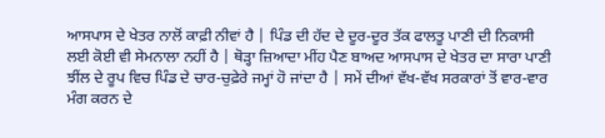ਆਸਪਾਸ ਦੇ ਖੇਤਰ ਨਾਲੋਂ ਕਾਫ਼ੀ ਨੀਵਾਂ ਹੈ | ਪਿੰਡ ਦੀ ਹੱਦ ਦੇ ਦੂਰ-ਦੂਰ ਤੱਕ ਫਾਲਤੂ ਪਾਣੀ ਦੀ ਨਿਕਾਸੀ ਲਈ ਕੋਈ ਵੀ ਸੇਮਨਾਲਾ ਨਹੀਂ ਹੈ | ਥੋੜ੍ਹਾ ਜ਼ਿਆਦਾ ਮੀਂਹ ਪੈਣ ਬਾਅਦ ਆਸਪਾਸ ਦੇ ਖੇਤਰ ਦਾ ਸਾਰਾ ਪਾਣੀ ਝੀਂਲ ਦੇ ਰੂਪ ਵਿਚ ਪਿੰਡ ਦੇ ਚਾਰ-ਚੁਫ਼ੇਰੇ ਜਮ੍ਹਾਂ ਹੋ ਜਾਂਦਾ ਹੈ | ਸਮੇਂ ਦੀਆਂ ਵੱਖ-ਵੱਖ ਸਰਕਾਰਾਂ ਤੋਂ ਵਾਰ-ਵਾਰ ਮੰਗ ਕਰਨ ਦੇ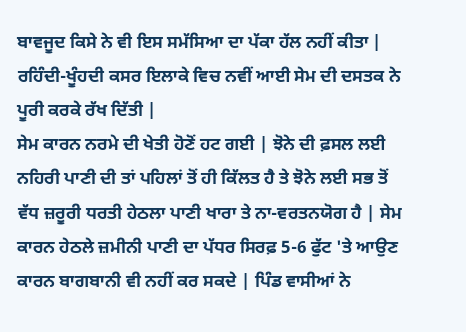ਬਾਵਜੂਦ ਕਿਸੇ ਨੇ ਵੀ ਇਸ ਸਮੱਸਿਆ ਦਾ ਪੱਕਾ ਹੱਲ ਨਹੀਂ ਕੀਤਾ | ਰਹਿੰਦੀ-ਖੂੰਹਦੀ ਕਸਰ ਇਲਾਕੇ ਵਿਚ ਨਵੀਂ ਆਈ ਸੇਮ ਦੀ ਦਸਤਕ ਨੇ ਪੂਰੀ ਕਰਕੇ ਰੱਖ ਦਿੱਤੀ |
ਸੇਮ ਕਾਰਨ ਨਰਮੇ ਦੀ ਖੇਤੀ ਹੋਣੋਂ ਹਟ ਗਈ | ਝੋਨੇ ਦੀ ਫ਼ਸਲ ਲਈ ਨਹਿਰੀ ਪਾਣੀ ਦੀ ਤਾਂ ਪਹਿਲਾਂ ਤੋਂ ਹੀ ਕਿੱਲਤ ਹੈ ਤੇ ਝੋਨੇ ਲਈ ਸਭ ਤੋਂ ਵੱਧ ਜ਼ਰੂਰੀ ਧਰਤੀ ਹੇਠਲਾ ਪਾਣੀ ਖਾਰਾ ਤੇ ਨਾ-ਵਰਤਨਯੋਗ ਹੈ | ਸੇਮ ਕਾਰਨ ਹੇਠਲੇ ਜ਼ਮੀਨੀ ਪਾਣੀ ਦਾ ਪੱਧਰ ਸਿਰਫ਼ 5-6 ਫੁੱਟ 'ਤੇ ਆਉਣ ਕਾਰਨ ਬਾਗਬਾਨੀ ਵੀ ਨਹੀਂ ਕਰ ਸਕਦੇ | ਪਿੰਡ ਵਾਸੀਆਂ ਨੇ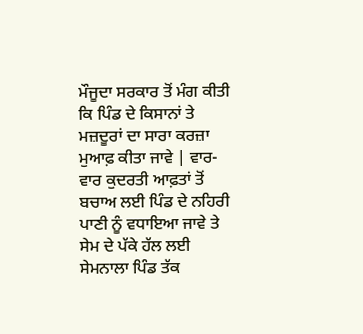ਮੌਜੂਦਾ ਸਰਕਾਰ ਤੋਂ ਮੰਗ ਕੀਤੀ ਕਿ ਪਿੰਡ ਦੇ ਕਿਸਾਨਾਂ ਤੇ ਮਜ਼ਦੂਰਾਂ ਦਾ ਸਾਰਾ ਕਰਜ਼ਾ ਮੁਆਫ਼ ਕੀਤਾ ਜਾਵੇ | ਵਾਰ-ਵਾਰ ਕੁਦਰਤੀ ਆਫ਼ਤਾਂ ਤੋਂ ਬਚਾਅ ਲਈ ਪਿੰਡ ਦੇ ਨਹਿਰੀ ਪਾਣੀ ਨੂੰ ਵਧਾਇਆ ਜਾਵੇ ਤੇ ਸੇਮ ਦੇ ਪੱਕੇ ਹੱਲ ਲਈ ਸੇਮਨਾਲਾ ਪਿੰਡ ਤੱਕ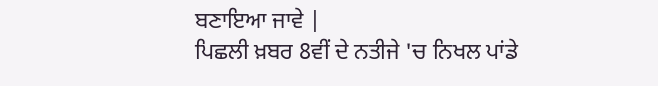ਬਣਾਇਆ ਜਾਵੇ |
ਪਿਛਲੀ ਖ਼ਬਰ 8ਵੀਂ ਦੇ ਨਤੀਜੇ 'ਚ ਨਿਖਲ ਪਾਂਡੇ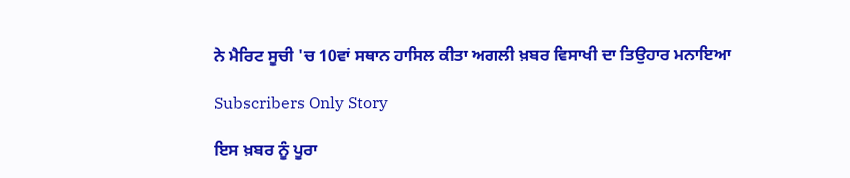ਨੇ ਮੈਰਿਟ ਸੂਚੀ 'ਚ 10ਵਾਂ ਸਥਾਨ ਹਾਸਿਲ ਕੀਤਾ ਅਗਲੀ ਖ਼ਬਰ ਵਿਸਾਖੀ ਦਾ ਤਿਉਹਾਰ ਮਨਾਇਆ

Subscribers Only Story

ਇਸ ਖ਼ਬਰ ਨੂੰ ਪੂਰਾ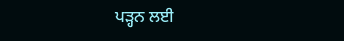ਪੜ੍ਹਨ ਲਈ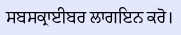ਸਬਸਕ੍ਰਾਈਬਰ ਲਾਗਇਨ ਕਰੋ।